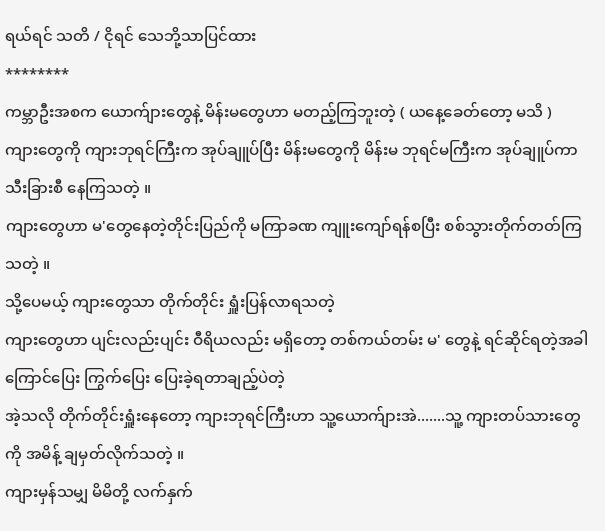ရယ်ရင် သတိ / ငိုရင် သေဘို့သာပြင်ထား
********
ကမ္ဘာဦးအစက ယောက်ျားတွေနဲ့ မိန်းမတွေဟာ မတည့်ကြဘူးတဲ့ ( ယနေ့ခေတ်တော့ မသိ )
ကျားတွေကို ကျားဘုရင်ကြီးက အုပ်ချူပ်ပြီး မိန်းမတွေကို မိန်းမ ဘုရင်မကြီးက အုပ်ချူပ်ကာ သီးခြားစီ နေကြသတဲ့ ။
ကျားတွေဟာ မ'တွေနေတဲ့တိုင်းပြည်ကို မကြာခဏ ကျူးကျော်ရန်စပြီး စစ်သွားတိုက်တတ်ကြသတဲ့ ။
သို့ပေမယ့် ကျားတွေသာ တိုက်တိုင်း ရှူံးပြန်လာရသတဲ့
ကျားတွေဟာ ပျင်းလည်းပျင်း ဝီရိယလည်း မရှိတော့ တစ်ကယ်တမ်း မ' တွေနဲ့ ရင်ဆိုင်ရတဲ့အခါ ကြောင်ပြေး ကြွက်ပြေး ပြေးခဲ့ရတာချည့်ပဲတဲ့
အဲ့သလို တိုက်တိုင်းရှူံးနေတော့ ကျားဘုရင်ကြီးဟာ သူ့ယောက်ျားအဲ.......သူ့ ကျားတပ်သားတွေကို အမိန့် ချမှတ်လိုက်သတဲ့ ။
ကျားမှန်သမျှ မိမိတို့ လက်နှက်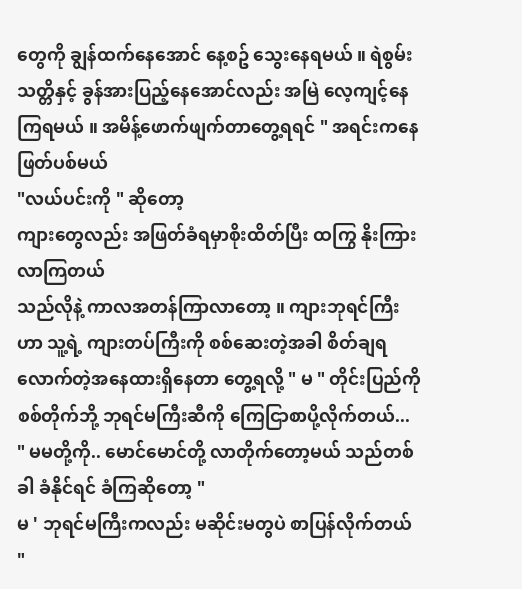တွေကို ချွန်ထက်နေအောင် နေ့စဥ် သွေးနေရမယ် ။ ရဲစွမ်းသတ္တိနှင့် ခွန်အားပြည့်နေအောင်လည်း အမြဲ လေ့ကျင့်နေကြရမယ် ။ အမိန့်ဖောက်ဖျက်တာတွေ့ရရင် " အရင်းကနေ ဖြတ်ပစ်မယ်
"လယ်ပင်းကို " ဆိုတော့
ကျားတွေလည်း အဖြတ်ခံရမှာစိုးထိတ်ပြီး ထကြွ နိုးကြားလာကြတယ်
သည်လိုနဲ့ ကာလအတန်ကြာလာတော့ ။ ကျားဘုရင်ကြီးဟာ သူ့ရဲ့ ကျားတပ်ကြီးကို စစ်ဆေးတဲ့အခါ စိတ်ချရလောက်တဲ့အနေထားရှိနေတာ တွေ့ရလို့ " မ " တိုင်းပြည်ကို စစ်တိုက်ဘို့ ဘုရင်မကြီးဆီကို ကြေငြာစာပို့လိုက်တယ်...
" မမတို့ကို.. မောင်မောင်တို့ လာတိုက်တော့မယ် သည်တစ်ခါ ခံနိုင်ရင် ခံကြဆိုတော့ "
မ ' ဘုရင်မကြီးကလည်း မဆိုင်းမတွပဲ စာပြန်လိုက်တယ်
"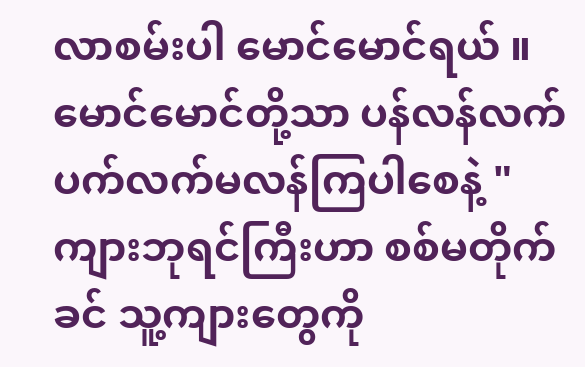လာစမ်းပါ မောင်မောင်ရယ် ။ မောင်မောင်တို့သာ ပန်လန်လက် ပက်လက်မလန်ကြပါစေနဲ့ "
ကျားဘုရင်ကြီးဟာ စစ်မတိုက်ခင် သူ့ကျားတွေကို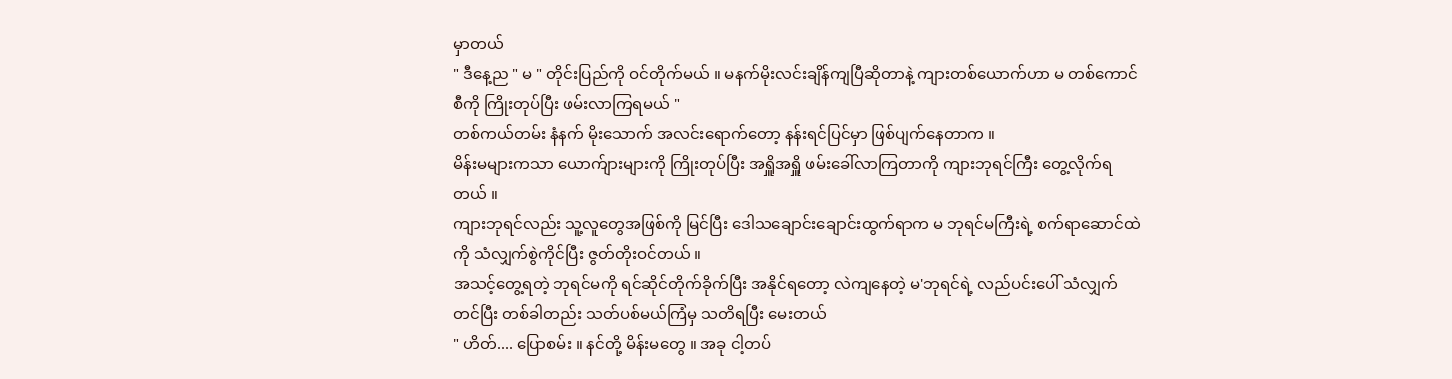မှာတယ်
" ဒီနေ့ည " မ " တိုင်းပြည်ကို ဝင်တိုက်မယ် ။ မနက်မိုးလင်းချိန်ကျပြီဆိုတာနဲ့ ကျားတစ်ယောက်ဟာ မ တစ်ကောင်စီကို ကြိုးတုပ်ပြီး ဖမ်းလာကြရမယ် "
တစ်ကယ်တမ်း နံနက် မိုးသောက် အလင်းရောက်တော့ နန်းရင်ပြင်မှာ ဖြစ်ပျက်နေတာက ။
မိန်းမများကသာ ယောက်ျားများကို ကြိုးတုပ်ပြီး အရှိူအရှိူ ဖမ်းခေါ်လာကြတာကို ကျားဘုရင်ကြီး တွေ့လိုက်ရတယ် ။
ကျားဘုရင်လည်း သူ့လူတွေအဖြစ်ကို မြင်ပြီး ဒေါသချောင်းချောင်းထွက်ရာက မ ဘုရင်မကြီးရဲ့ စက်ရာဆောင်ထဲကို သံလျှက်စွဲကိုင်ပြီး ဇွတ်တိုးဝင်တယ် ။
အသင့်တွေ့ရတဲ့ ဘုရင်မကို ရင်ဆိုင်တိုက်ခိုက်ပြီး အနိုင်ရတော့ လဲကျနေတဲ့ မ'ဘုရင်ရဲ့ လည်ပင်းပေါ် သံလျှက်တင်ပြီး တစ်ခါတည်း သတ်ပစ်မယ်ကြံမှ သတိရပြီး မေးတယ်
" ဟိတ်.... ပြောစမ်း ။ နင်တို့ မိန်းမတွေ ။ အခု ငါ့တပ်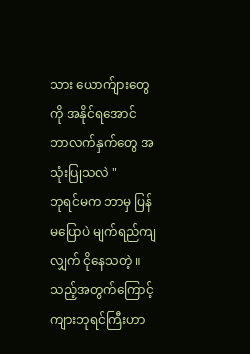သား ယောက်ျားတွေကို အနိုင်ရအောင် ဘာလက်နှက်တွေ အသုံးပြုသလဲ "
ဘုရင်မက ဘာမှ ပြန်မပြောပဲ မျက်ရည်ကျလျှက် ငိုနေသတဲ့ ။
သည့်အတွက်ကြောင့် ကျားဘုရင်ကြီးဟာ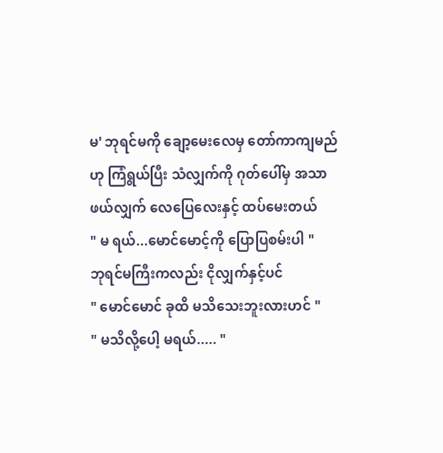မ' ဘုရင်မကို ချော့မေးလေမှ တော်ကာကျမည်ဟု ကြံရွယ်ပြီး သံလျှက်ကို ဂုတ်ပေါ်မှ အသာဖယ်လျှက် လေပြေလေးနှင့် ထပ်မေးတယ်
" မ ရယ်...မောင်မောင့်ကို ပြောပြစမ်းပါ "
ဘုရင်မကြီးကလည်း ငိုလျှက်နှင့်ပင်
" မောင်မောင် ခုထိ မသိသေးဘူးလားဟင် "
" မသိလို့ပေါ့ မရယ်..... "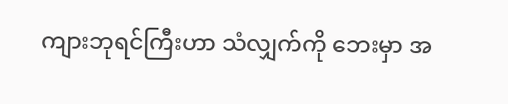ကျားဘုရင်ကြီးဟာ သံလျှက်ကို ဘေးမှာ အ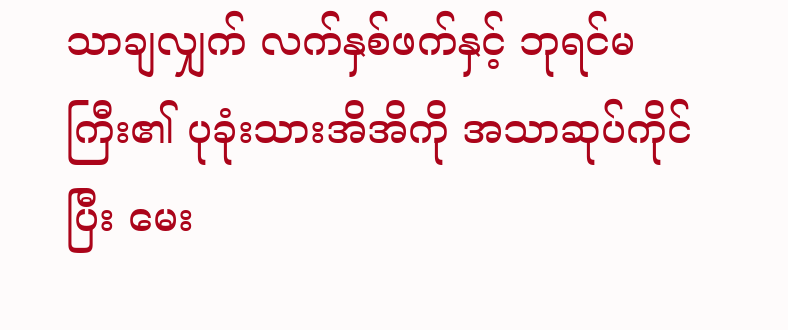သာချလျှက် လက်နှစ်ဖက်နှင့် ဘုရင်မကြီး၏ ပုခုံးသားအိအိကို အသာဆုပ်ကိုင်ပြီး မေး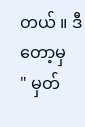တယ် ။ ဒီတော့မှ
" မှတ်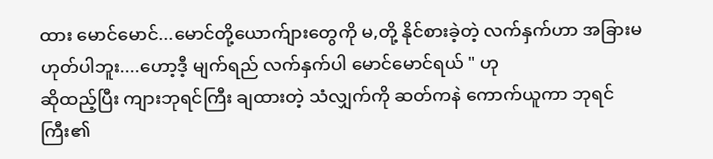ထား မောင်မောင်...မောင်တို့ယောက်ျားတွေကို မ,တို့ နိုင်စားခဲ့တဲ့ လက်နှက်ဟာ အခြားမဟုတ်ပါဘူး....ဟော့ဒီ့ မျက်ရည် လက်နှက်ပါ မောင်မောင်ရယ် " ဟု
ဆိုထည့်ပြီး ကျားဘုရင်ကြီး ချထားတဲ့ သံလျှက်ကို ဆတ်ကနဲ ကောက်ယူကာ ဘုရင်ကြီး၏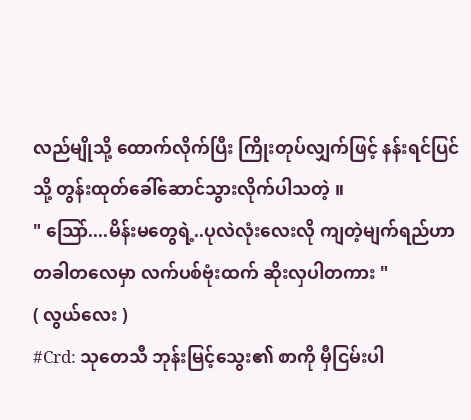လည်မျိုသို့ ထောက်လိုက်ပြီး ကြိုးတုပ်လျှက်ဖြင့် နန်းရင်ပြင်သို့ တွန်းထုတ်ခေါ်ဆောင်သွားလိုက်ပါသတဲ့ ။
" သြော်....မိန်းမတွေရဲ့..ပုလဲလုံးလေးလို ကျတဲ့မျက်ရည်ဟာ တခါတလေမှာ လက်ပစ်ဗုံးထက် ဆိုးလှပါတကား "
( လွယ်လေး )
#Crd: သုတေသီ ဘုန်းမြင့်သွေး၏ စာကို မှီငြမ်းပါ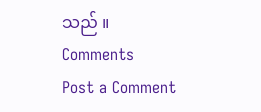သည် ။
Comments
Post a Comment